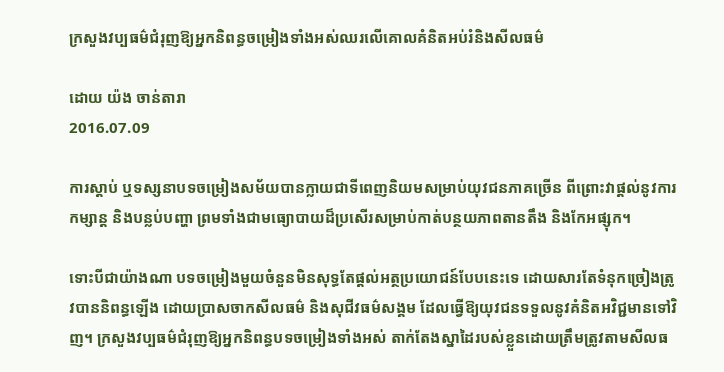ក្រសួងវប្បធម៌ជំរុញឱ្យអ្នកនិពន្ធចម្រៀងទាំងអស់ឈរលើគោលគំនិតអប់រំនិងសីលធម៌

ដោយ យ៉ង ចាន់តារា
2016.07.09

ការស្ដាប់ ឬទស្សនាបទចម្រៀងសម័យបានក្លាយជាទីពេញនិយមសម្រាប់យុវជនភាគច្រើន ពីព្រោះវាផ្ដល់នូវការកម្សាន្ត និងបន្លប់បញ្ហា ព្រមទាំងជាមធ្យោបាយដ៏ប្រសើរសម្រាប់កាត់បន្ថយភាពតានតឹង និងកែអផ្សុក។

ទោះបីជាយ៉ាងណា បទចម្រៀងមួយចំនួនមិនសុទ្ធតែផ្ដល់អត្ថប្រយោជន៍បែបនេះទេ ដោយសារតែទំនុកច្រៀងត្រូវបាននិពន្ធឡើង ដោយប្រាសចាកសីលធម៌ និងសុជីវធម៌សង្គម ដែលធ្វើឱ្យយុវជនទទួលនូវគំនិតអវិជ្ជមានទៅវិញ។ ក្រសួងវប្បធម៌ជំរុញឱ្យអ្នកនិពន្ធបទចម្រៀងទាំងអស់ តាក់តែងស្នាដៃរបស់ខ្លួនដោយត្រឹមត្រូវតាមសីលធ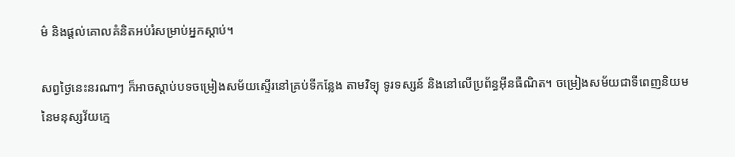ម៌ និងផ្ដល់គោលគំនិតអប់រំសម្រាប់អ្នកស្ដាប់។

សព្វថ្ងៃនេះនរណាៗ ក៏អាចស្ដាប់បទចម្រៀងសម័យស្ទើរនៅគ្រប់ទីកន្លែង តាមវិទ្យុ ទូរទស្សន៍ និងនៅលើប្រព័ន្ធអ៊ីនធឺណិត។ ចម្រៀងសម័យជាទីពេញនិយមនៃមនុស្សវ័យក្មេ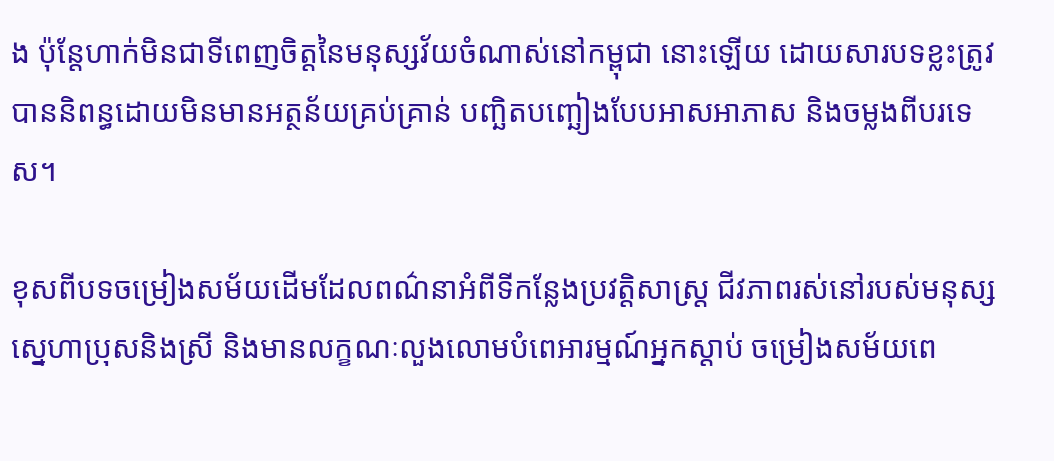ង ប៉ុន្តែហាក់មិនជាទីពេញចិត្តនៃមនុស្សវ័យចំណាស់នៅកម្ពុជា នោះឡើយ ដោយសារបទខ្លះត្រូវបាននិពន្ធដោយមិនមានអត្ថន័យគ្រប់គ្រាន់ បញ្ឆិតបញ្ឆៀងបែបអាសអាភាស និងចម្លងពីបរទេស។

ខុសពីបទចម្រៀងសម័យដើមដែលពណ៌នាអំពីទីកន្លែងប្រវត្តិសាស្ត្រ ជីវភាពរស់នៅរបស់មនុស្ស ស្នេហាប្រុសនិងស្រី និងមានលក្ខណៈលួងលោមបំពេអារម្មណ៍អ្នកស្ដាប់ ចម្រៀងសម័យពេ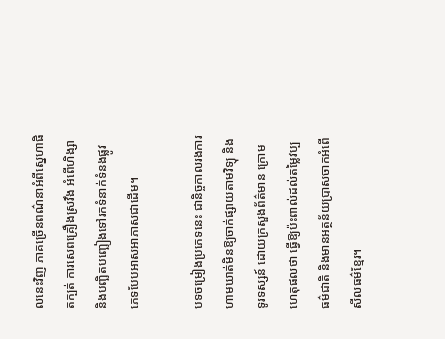លនេះវិញ ភាគច្រើនពណ៌នាអំពីស្នេហាផិតក្បត់ ការសេពគ្រឿងស្រវឹង អំពើហិង្សា និងបញ្ឆិតបញ្ឆៀងទៅរកទំនាក់ទំនងផ្លូវភេទបែបអាសអាភាសជាដើម។

បទចម្រៀងប្រភេទនេះ ជានិច្ចកាលរងការហាមឃាត់មិនឱ្យចាក់ផ្សាយតាមវិទ្យុ និងទូរទស្សន៍ ដោយក្រសួងព័ត៌មាន ក្រោមហេតុផលថា ធ្វើឱ្យប៉ះពាល់ដល់តម្លៃវប្បធម៌ជាតិ និងមានអត្ថន័យប្រាសចាកអំពើសីលធម៌ខ្មែរ។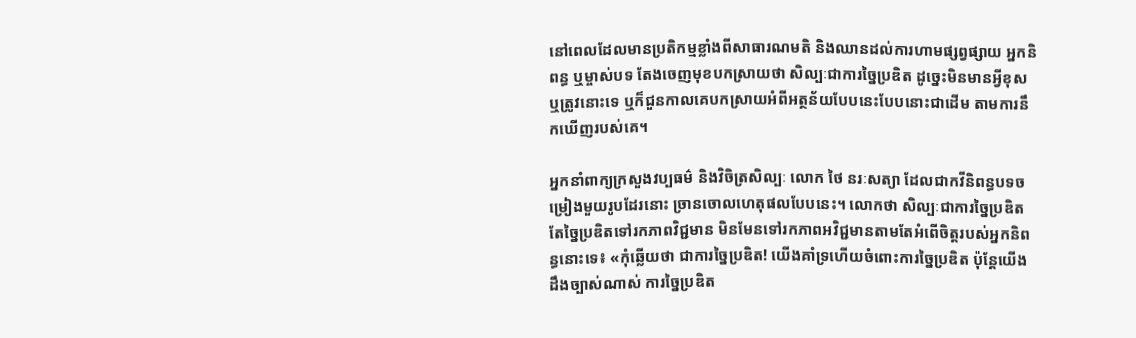នៅពេលដែលមានប្រតិកម្មខ្លាំងពីសាធារណមតិ និងឈានដល់ការហាមផ្សព្វផ្សាយ អ្នកនិពន្ធ ឬម្ចាស់បទ តែងចេញមុខបកស្រាយថា សិល្បៈជាការច្នៃប្រឌិត ដូច្នេះមិនមានអ្វីខុស ឬត្រូវនោះទេ ឬក៏ជួនកាលគេបកស្រាយអំពីអត្ថន័យបែបនេះបែបនោះជាដើម តាមការនឹកឃើញរបស់គេ។

អ្នកនាំពាក្យក្រសួងវប្បធម៌ និងវិចិត្រសិល្បៈ លោក ថៃ នរៈសត្យា ដែលជាកវីនិពន្ធបទចម្រៀងមួយរូបដែរនោះ ច្រានចោលហេតុផលបែបនេះ។ លោកថា សិល្បៈជាការច្នៃប្រឌិតតែច្នៃប្រឌិតទៅរកភាពវិជ្ជមាន មិនមែនទៅរកភាពអវិជ្ជមានតាមតែអំពើចិត្តរបស់អ្នកនិពន្ធនោះទេ៖ «កុំឆ្លើយថា ជាការច្នៃប្រឌិត! យើងគាំទ្រហើយចំពោះការច្នៃប្រឌិត ប៉ុន្តែយើងដឹងច្បាស់ណាស់ ការច្នៃប្រឌិត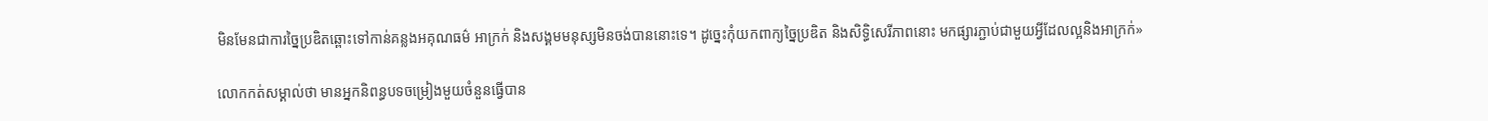មិនមែនជាការច្នៃប្រឌិតឆ្ពោះទៅកាន់គន្លងអគុណធម៌ អាក្រក់ និងសង្គមមនុស្សមិនចង់បាននោះទេ។ ដូច្នេះកុំយកពាក្យច្នៃប្រឌិត និងសិទ្ធិសេរីភាពនោះ មកផ្សារភ្ជាប់ជាមួយអ្វីដែលល្អនិងអាក្រក់»

លោកកត់សម្គាល់ថា មានអ្នកនិពន្ធបទចម្រៀងមួយចំនួនធ្វើបាន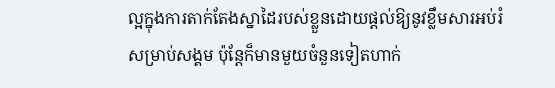ល្អក្នុងការតាក់តែងស្នាដៃរបស់ខ្លួនដោយផ្ដល់ឱ្យនូវខ្លឹមសារអប់រំសម្រាប់សង្គម ប៉ុន្តែក៏មានមួយចំនួនទៀតហាក់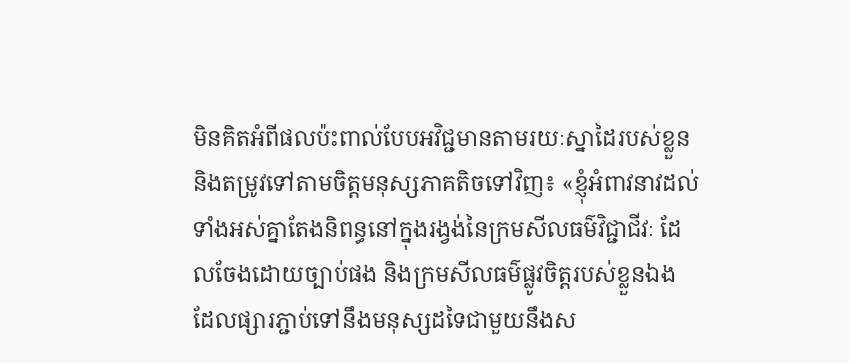មិនគិតអំពីផលប៉ះពាល់បែបអវិជ្ជមានតាមរយៈស្នាដៃរបស់ខ្លួន និងតម្រូវទៅតាមចិត្តមនុស្សភាគតិចទៅវិញ៖ «ខ្ញុំអំពាវនាវដល់ទាំងអស់គ្នាតែងនិពន្ធនៅក្នុងរង្វង់នៃក្រមសីលធម៌វិជ្ជាជីវៈ ដែលចែងដោយច្បាប់ផង និងក្រមសីលធម៌ផ្លូវចិត្តរបស់ខ្លួនឯង ដែលផ្សារភ្ជាប់ទៅនឹងមនុស្សដទៃជាមួយនឹងស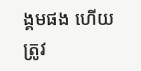ង្គមផង ហើយត្រូវ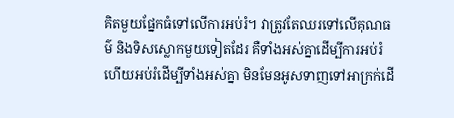គិតមួយផ្នែកធំទៅលើការអប់រំ។ វាត្រូវតែឈរទៅលើគុណធម៌ និងទិសស្លោកមួយទៀតដែរ គឺទាំងអស់គ្នាដើម្បីការអប់រំ ហើយអប់រំដើម្បីទាំងអស់គ្នា មិនមែនអូសទាញទៅអាក្រក់ដើ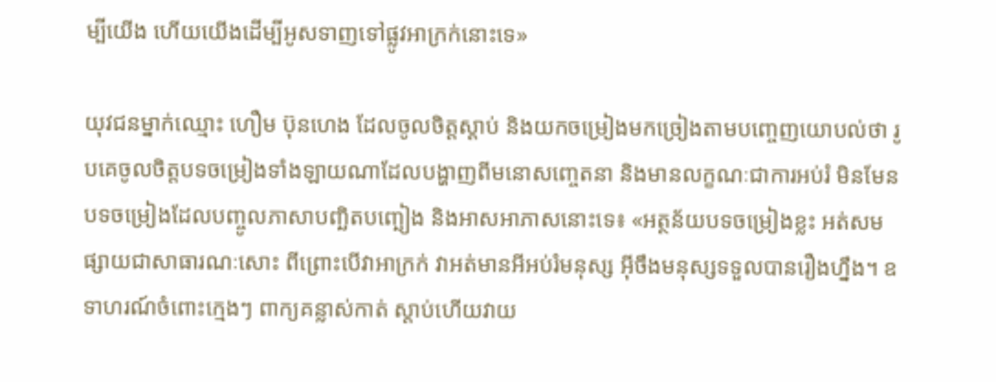ម្បីយើង ហើយយើងដើម្បីអូសទាញទៅផ្លូវអាក្រក់នោះទេ»

យុវជនម្នាក់ឈ្មោះ ហឿម ប៊ុនហេង ដែលចូលចិត្តស្ដាប់ និងយកចម្រៀងមកច្រៀងតាមបញ្ចេញយោបល់ថា រូបគេចូលចិត្តបទចម្រៀងទាំងឡាយណាដែលបង្ហាញពីមនោសញ្ចេតនា និងមានលក្ខណៈជាការអប់រំ មិនមែនបទចម្រៀងដែលបញ្ចូលភាសាបញ្ឆិតបញ្ឆៀង និងអាសអាភាសនោះទេ៖ «អត្ថន័យបទចម្រៀងខ្លះ អត់សមផ្សាយជាសាធារណៈសោះ ពីព្រោះបើវាអាក្រក់ វាអត់មានអីអប់រំមនុស្ស អ៊ីចឹងមនុស្សទទួលបានរឿងហ្នឹង។ ឧទាហរណ៍ចំពោះក្មេងៗ ពាក្យគន្លាស់កាត់ ស្ដាប់ហើយវាយ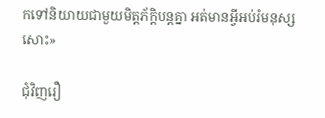កទៅនិយាយជាមួយមិត្តភ័ក្ដិបន្តគ្នា អត់មានអ្វីអប់រំមនុស្សសោះ»

ជុំវិញរឿ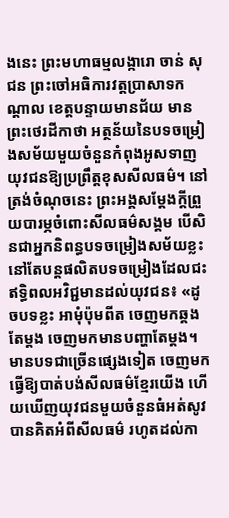ងនេះ ព្រះមហាធម្មលង្ការោ ចាន់ សុជន ព្រះចៅអធិការវត្តប្រាសាទកណ្ដាល ខេត្តបន្ទាយមានជ័យ មានព្រះថេរដីកាថា អត្ថន័យនៃបទចម្រៀងសម័យមួយចំនួនកំពុងអូសទាញយុវជនឱ្យប្រព្រឹត្តខុសសីលធម៌។ នៅត្រង់ចំណុចនេះ ព្រះអង្គសម្ដែងក្ដីព្រួយបារម្ភចំពោះសីលធម៌សង្គម បើសិនជាអ្នកនិពន្ធបទចម្រៀងសម័យខ្លះនៅតែបន្តផលិតបទចម្រៀងដែលជះឥទ្ធិពលអវិជ្ជមានដល់យុវជន៖ «ដូចបទខ្លះ អាមុំប៉ុមពីត ចេញមកឆ្គងតែម្ដង ចេញមកមានបញ្ហាតែម្ដង។ មានបទជាច្រើនផ្សេងទៀត ចេញមកធ្វើឱ្យបាត់បង់សីលធម៌ខ្មែរយើង ហើយឃើញយុវជនមួយចំនួនធំអត់សូវបានគិតអំពីសីលធម៌ រហូតដល់កា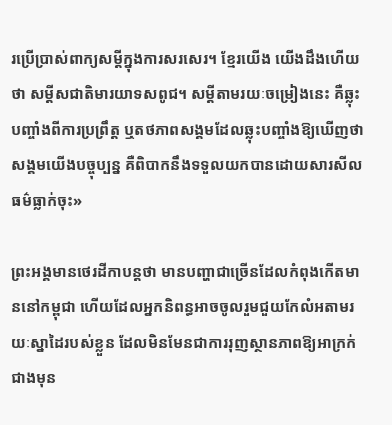រប្រើប្រាស់ពាក្យសម្ដីក្នុងការសរសេរ។ ខ្មែរយើង យើងដឹងហើយថា សម្ដីសជាតិមារយាទសពូជ។ សម្ដីតាមរយៈចម្រៀងនេះ គឺឆ្លុះបញ្ចាំងពីការប្រព្រឹត្ត ឬតថភាពសង្គមដែលឆ្លុះបញ្ចាំងឱ្យឃើញថា សង្គមយើងបច្ចុប្បន្ន គឺពិបាកនឹងទទួលយកបានដោយសារសីលធម៌ធ្លាក់ចុះ»

ព្រះអង្គមានថេរដីកាបន្តថា មានបញ្ហាជាច្រើនដែលកំពុងកើតមាននៅកម្ពុជា ហើយដែលអ្នកនិពន្ធអាចចូលរួមជួយកែលំអតាមរយៈស្នាដៃរបស់ខ្លួន ដែលមិនមែនជាការរុញស្ថានភាពឱ្យអាក្រក់ជាងមុន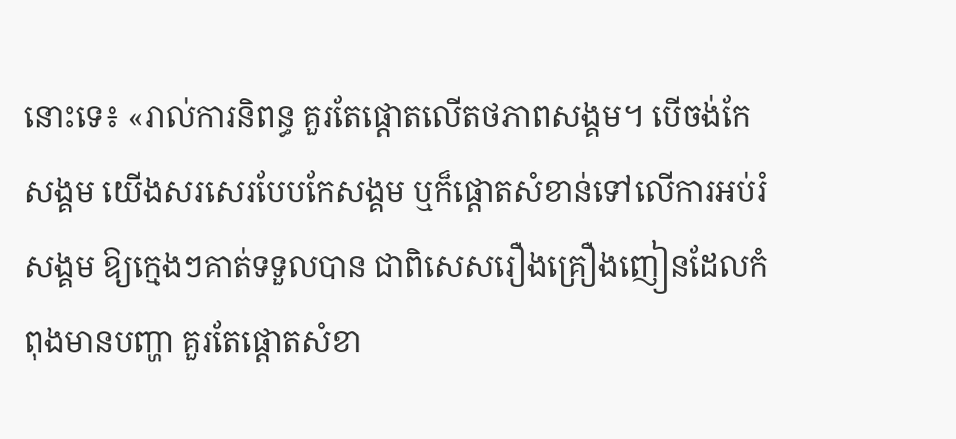នោះទេ៖ «រាល់ការនិពន្ធ គួរតែផ្ដោតលើតថភាពសង្គម។ បើចង់កែសង្គម យើងសរសេរបែបកែសង្គម ឬក៏ផ្ដោតសំខាន់ទៅលើការអប់រំសង្គម ឱ្យក្មេងៗគាត់ទទួលបាន ជាពិសេសរឿងគ្រឿងញៀនដែលកំពុងមានបញ្ហា គួរតែផ្ដោតសំខា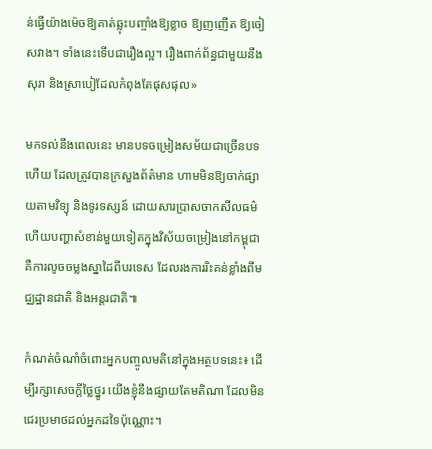ន់ធ្វើយ៉ាងម៉េចឱ្យគាត់ឆ្លុះបញ្ចាំងឱ្យខ្លាច ឱ្យញញើត ឱ្យចៀសវាង។ ទាំងនេះទើបជារឿងល្អ។ រឿងពាក់ព័ន្ធជាមួយនឹងសុរា និងស្រាបៀដែលកំពុងតែផុសផុល»

មកទល់នឹងពេលនេះ មានបទចម្រៀងសម័យជាច្រើនបទហើយ ដែលត្រូវបានក្រសួងព័ត៌មាន ហាមមិនឱ្យចាក់ផ្សាយតាមវិទ្យុ និងទូរទស្សន៍ ដោយសារប្រាសចាកសីលធម៌ ហើយបញ្ហាសំខាន់មួយទៀតក្នុងវិស័យចម្រៀងនៅកម្ពុជា គឺការលូចចម្លងស្នាដៃពីបរទេស ដែលរងការរិះគន់ខ្លាំងពីមជ្ឈដ្ឋានជាតិ និងអន្តរជាតិ៕

កំណត់ចំណាំចំពោះអ្នកបញ្ចូលមតិនៅក្នុងអត្ថបទនេះ៖ ដើម្បីរក្សាសេចក្ដីថ្លៃថ្នូរ យើងខ្ញុំនឹងផ្សាយតែមតិណា ដែលមិនជេរប្រមាថដល់អ្នកដទៃប៉ុណ្ណោះ។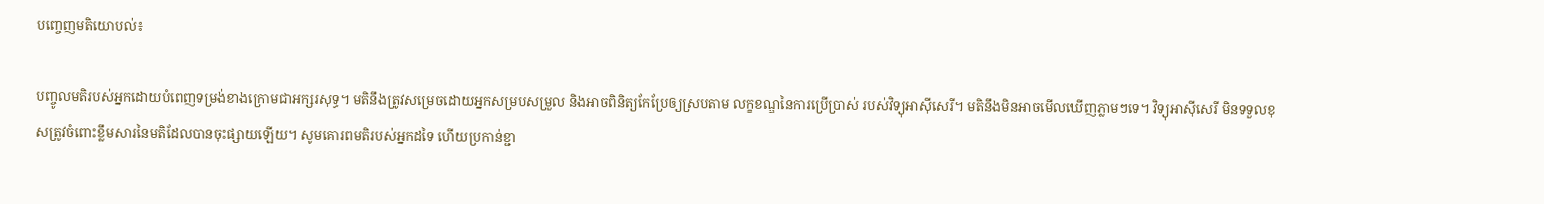បញ្ចេញមតិយោបល់៖

បញ្ចូលមតិរបស់អ្នកដោយបំពេញទម្រង់ខាងក្រោមជាអក្សរសុទ្ធ។ មតិនឹងត្រូវសម្រេចដោយអ្នកសម្របសម្រួល និងអាចពិនិត្យកែប្រែឲ្យស្របតាម លក្ខខណ្ឌនៃការប្រើប្រាស់ របស់វិទ្យុអាស៊ីសេរី។ មតិនឹងមិនអាចមើលឃើញភ្លាមៗទេ។ វិទ្យុអាស៊ីសេរី មិនទទួលខុសត្រូវចំពោះខ្លឹមសារនៃមតិដែលបានចុះផ្សាយឡើយ។ សូមគោរពមតិរបស់អ្នកដទៃ ហើយប្រកាន់ខ្ជា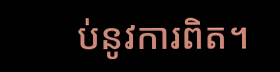ប់នូវការពិត។